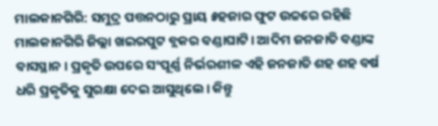ମାଲକାନଗିରି: ସମୁଦ୍ର ପତ୍ତନଠାରୁ ପ୍ରାୟ ୫ହଜାର ଫୁଟ ଉଚ୍ଚରେ ରହିଛି ମାଲକାନଗିରି ଜିଲ୍ଲା ଖଇରପୁଟ ବ୍ଲକର ବଣ୍ଡାଘାଟି। ଆଦିମ ଜନଜାତି ବଣ୍ଡାଙ୍କ ବାସସ୍ଥାନ। ପ୍ରକୃତି ଉପରେ ସଂପୂର୍ଣ୍ଣ ନିର୍ଭରଶୀଳ ଏହି ଜନଜାତି ଶହ ଶହ ବର୍ଷ ଧରି ପ୍ରକୃତିକୁ ସୁରକ୍ଷା ଦେଇ ଆସୁଥିଲେ। କିନ୍ତୁ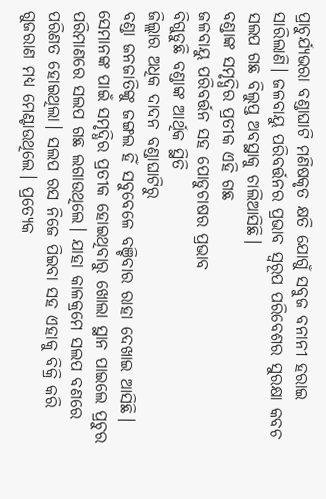ପ୍ରାଚୁର୍ଯ୍ୟଭରା ବଣ୍ଡାଘାଟି ମଣିଷକୃତ କ୍ଷତି ଯୋଗୁଁ ସବୁଜ ବନାନୀ ହରାଇ ସାରିଲାଣି। ଜଳବାୟୁ ପରିବର୍ତ୍ତନର ପ୍ରଭାବ ସ୍ବରୂପ ପରିବେଶର ସୁରକ୍ଷା କବଚ ସଲପ ଗଛ ବିଲୁପ୍ତ ଅବସ୍ଥାକୁ ଚାଲିଆସିଛି।
ବଣ୍ଡାଙ୍କ ସମୃଦ୍ଧିର ପ୍ରତୀକ ଏହି ଗଛ
ଜଳବାୟୁ ପରିବର୍ତ୍ତନ ସହ ପୋଡୁଚାଷର ପ୍ରଭାବ
ବିଗୁଡୁଛି ବଣ୍ଡାଙ୍କ ଆର୍ଥିକ ସ୍ଥିତି
ଜିଲ୍ଲାର ଅଧିକ ଦାଦନ ବଣ୍ଡାଘାଟିରୁ
ବଣ୍ଡା ଜନଜାତିଙ୍କୁ ଜଙ୍ଗଲ ହିଁ ସବୁବେଳେ ବଞ୍ଚିବାର ରାହା ଦେଖାଇ ଆସିଛି। ସେମାନଙ୍କ ପାଇଁ ସମୃଦ୍ଧିର ପ୍ରତୀକ ହୋଇଥିବାରୁ ଖୋଲା ସ୍ଥାନ ପାଇଲେ ପ୍ରଚୁର ପରିମାଣରେ ସଲପ ଗଛ ଲଗାଉଥିଲେ। ଯାହା କାଳକ୍ରମେ ସଲପ ବଣରେ ପରିଣତ ହୋଇଥିଲା। ସଲପ ରସ ନିଜେ ପିଇବା ସହ ଏହାକୁ ବିକ୍ରି କରି ଗୁଜରାଣ ମଧ୍ୟ ମେଣ୍ଟାଉଥିଲେ। ପ୍ରତ୍ୟେକ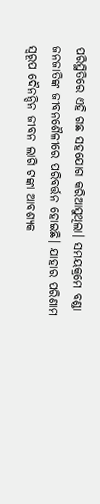ପରିସ୍ଥିତିରେ ଏହି ଗଛ ସହଯୋଗ କରିଆସୁଥିଲା। ସମୟକ୍ରମେ ବଣ୍ଡା ଜନଜାତିଙ୍କ ଜୀବନଶୈଳୀରେ ପରିବର୍ତ୍ତନ ହୋଇଛି। ଯାହାର ପରିଣାମ ସ୍ବରୂପ ଦୈନନ୍ଦିନ ଜୀବନ ଲାଗି ଟଙ୍କା ଆବଶ୍ୟକ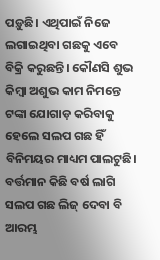ପଡ଼ୁଛି। ଏଥିପାଇଁ ନିଜେ ଲଗାଇଥିବା ଗଛକୁ ଏବେ ବିକ୍ରି କରୁଛନ୍ତି। କୌଣସି ଶୁଭ କିମ୍ବା ଅଶୁଭ କାମ ନିମନ୍ତେ ଟଙ୍କା ଯୋଗାଡ଼ କରିବାକୁ ହେଲେ ସଲପ ଗଛ ହିଁ ବିନିମୟର ମାଧ୍ୟମ ପାଲଟୁଛି। ବର୍ତ୍ତମାନ କିଛି ବର୍ଷ ଲାଗି ସଲପ ଗଛ ଲିଜ୍ ଦେବା ବି ଆରମ୍ଭ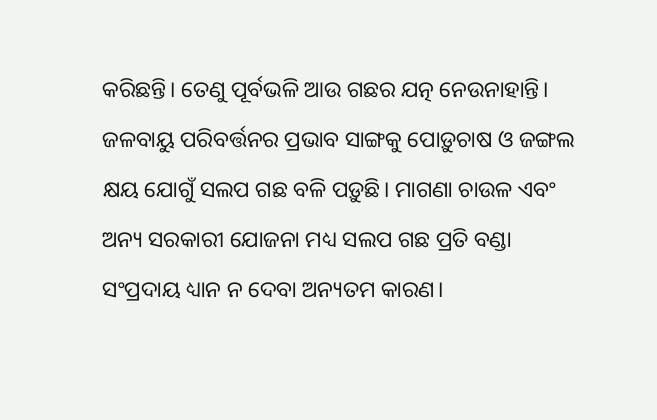କରିଛନ୍ତି। ତେଣୁ ପୂର୍ବଭଳି ଆଉ ଗଛର ଯତ୍ନ ନେଉନାହାନ୍ତି। ଜଳବାୟୁ ପରିବର୍ତ୍ତନର ପ୍ରଭାବ ସାଙ୍ଗକୁ ପୋଡ଼ୁଚାଷ ଓ ଜଙ୍ଗଲ କ୍ଷୟ ଯୋଗୁଁ ସଲପ ଗଛ ବଳି ପଡ଼ୁଛି। ମାଗଣା ଚାଉଳ ଏବଂ ଅନ୍ୟ ସରକାରୀ ଯୋଜନା ମଧ୍ୟ ସଲପ ଗଛ ପ୍ରତି ବଣ୍ଡା ସଂପ୍ରଦାୟ ଧ୍ୟାନ ନ ଦେବା ଅନ୍ୟତମ କାରଣ।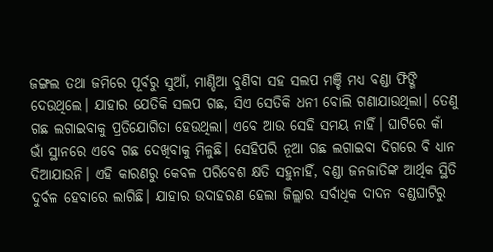ଜଙ୍ଗଲ ତଥା ଜମିରେ ପୂର୍ବରୁ ସୁଆଁ, ମାଣ୍ଡିଆ ବୁଣିବା ସହ ସଲପ ମଞ୍ଚି ମଧ୍ୟ ବଣ୍ଡା ଫିଙ୍ଗି ଦେଉଥିଲେ। ଯାହାର ଯେତିକି ସଲପ ଗଛ, ସିଏ ସେତିକି ଧନୀ ବୋଲି ଗଣାଯାଉଥିଲା। ତେଣୁ ଗଛ ଲଗାଇବାକୁ ପ୍ରତିଯୋଗିତା ହେଉଥିଲା। ଏବେ ଆଉ ସେହି ସମୟ ନାହିଁ। ଘାଟିରେ କାଁ ଭାଁ ସ୍ଥାନରେ ଏବେ ଗଛ ଦେଖିବାକୁ ମିଳୁଛି। ସେହିପରି ନୂଆ ଗଛ ଲଗାଇବା ଦିଗରେ ବି ଧ୍ୟାନ ଦିଆଯାଉନି। ଏହି କାରଣରୁ କେବଳ ପରିବେଶ କ୍ଷତି ସହୁନାହିଁ, ବଣ୍ଡା ଜନଜାତିଙ୍କ ଆର୍ଥିକ ସ୍ଥିତି ଦୁର୍ବଳ ହେବାରେ ଲାଗିଛି। ଯାହାର ଉଦାହରଣ ହେଲା ଜିଲ୍ଲାର ସର୍ବାଧିକ ଦାଦନ ବଣ୍ଡଘାଟିରୁ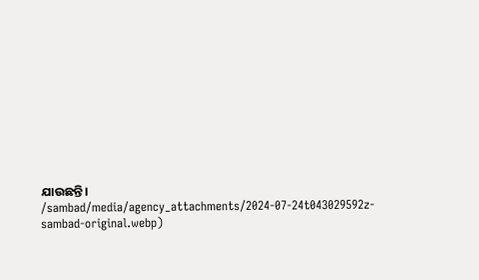ଯାଉଛନ୍ତି।
/sambad/media/agency_attachments/2024-07-24t043029592z-sambad-original.webp)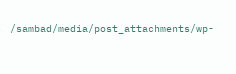/sambad/media/post_attachments/wp-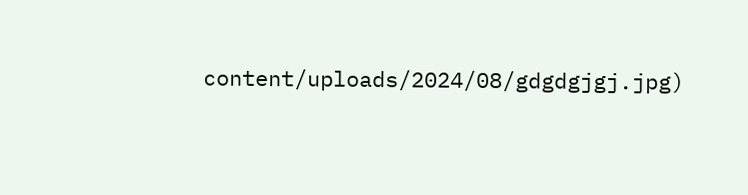content/uploads/2024/08/gdgdgjgj.jpg)